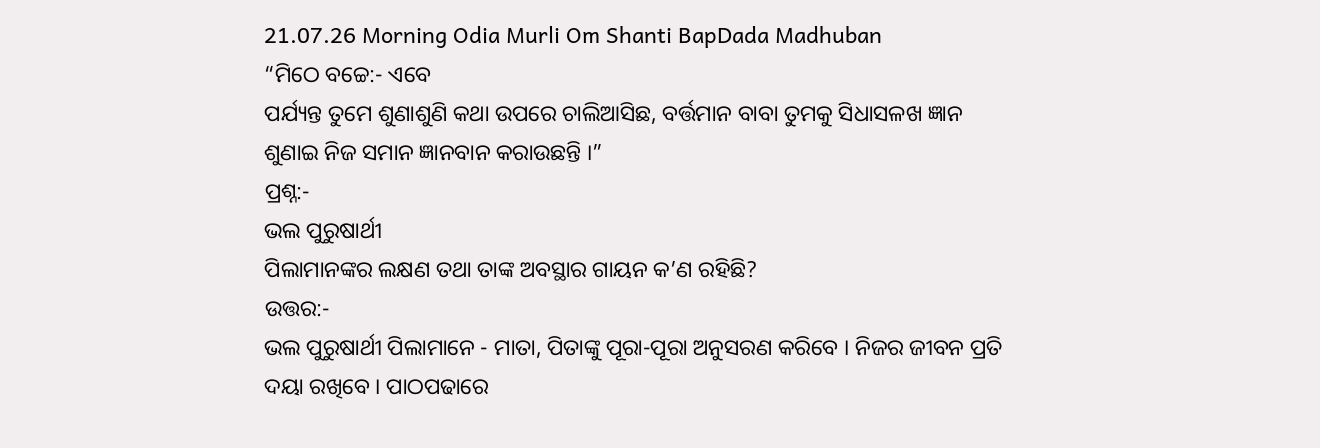21.07.26 Morning Odia Murli Om Shanti BapDada Madhuban
“ମିଠେ ବଚ୍ଚେ:- ଏବେ
ପର୍ଯ୍ୟନ୍ତ ତୁମେ ଶୁଣାଶୁଣି କଥା ଉପରେ ଚାଲିଆସିଛ, ବର୍ତ୍ତମାନ ବାବା ତୁମକୁ ସିଧାସଳଖ ଜ୍ଞାନ
ଶୁଣାଇ ନିଜ ସମାନ ଜ୍ଞାନବାନ କରାଉଛନ୍ତି ।”
ପ୍ରଶ୍ନ:-
ଭଲ ପୁରୁଷାର୍ଥୀ
ପିଲାମାନଙ୍କର ଲକ୍ଷଣ ତଥା ତାଙ୍କ ଅବସ୍ଥାର ଗାୟନ କ’ଣ ରହିଛି?
ଉତ୍ତର:-
ଭଲ ପୁରୁଷାର୍ଥୀ ପିଲାମାନେ - ମାତା, ପିତାଙ୍କୁ ପୂରା-ପୂରା ଅନୁସରଣ କରିବେ । ନିଜର ଜୀବନ ପ୍ରତି
ଦୟା ରଖିବେ । ପାଠପଢାରେ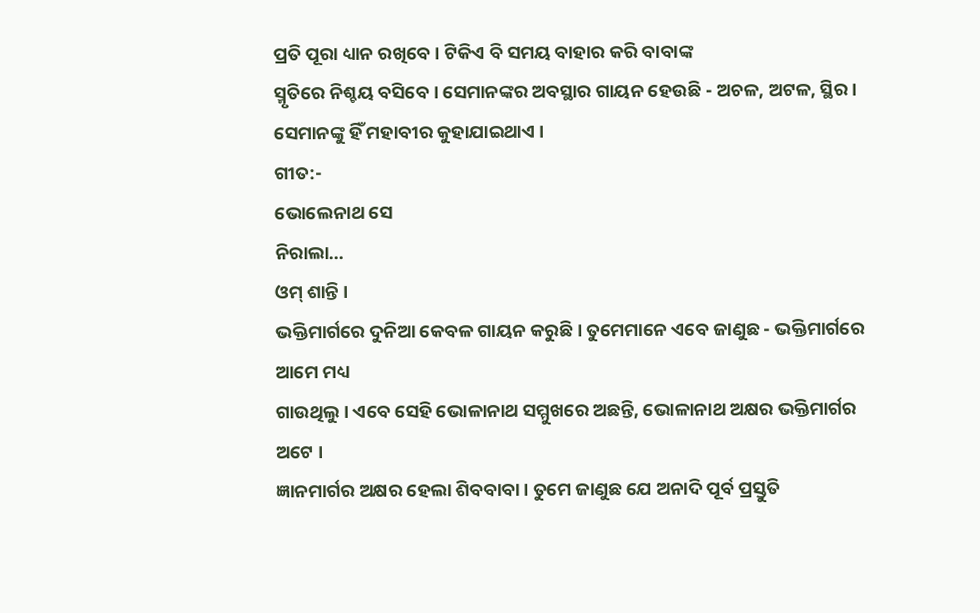ପ୍ରତି ପୂରା ଧ୍ୟାନ ରଖିବେ । ଟିକିଏ ବି ସମୟ ବାହାର କରି ବାବାଙ୍କ
ସ୍ମୃତିରେ ନିଶ୍ଚୟ ବସିବେ । ସେମାନଙ୍କର ଅବସ୍ଥାର ଗାୟନ ହେଉଛି - ଅଚଳ, ଅଟଳ, ସ୍ଥିର ।
ସେମାନଙ୍କୁ ହିଁ ମହାବୀର କୁହାଯାଇଥାଏ ।
ଗୀତ:-
ଭୋଲେନାଥ ସେ
ନିରାଲା...
ଓମ୍ ଶାନ୍ତି ।
ଭକ୍ତିମାର୍ଗରେ ଦୁନିଆ କେବଳ ଗାୟନ କରୁଛି । ତୁମେମାନେ ଏବେ ଜାଣୁଛ - ଭକ୍ତିମାର୍ଗରେ ଆମେ ମଧ୍ୟ
ଗାଉଥିଲୁ । ଏବେ ସେହି ଭୋଳାନାଥ ସମ୍ମୁଖରେ ଅଛନ୍ତି, ଭୋଳାନାଥ ଅକ୍ଷର ଭକ୍ତିମାର୍ଗର ଅଟେ ।
ଜ୍ଞାନମାର୍ଗର ଅକ୍ଷର ହେଲା ଶିବବାବା । ତୁମେ ଜାଣୁଛ ଯେ ଅନାଦି ପୂର୍ବ ପ୍ରସ୍ତୁତି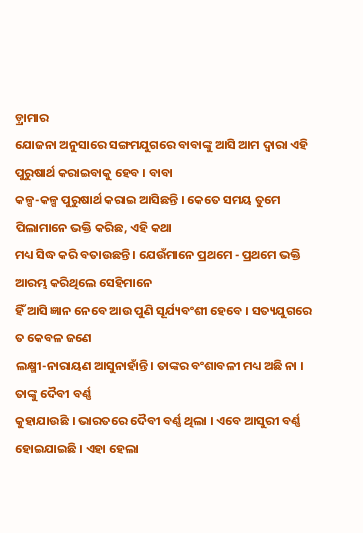ଡ଼୍ରାମାର
ଯୋଜନା ଅନୁସାରେ ସଙ୍ଗମଯୁଗରେ ବାବାଙ୍କୁ ଆସି ଆମ ଦ୍ୱାରା ଏହି ପୁରୁଷାର୍ଥ କରାଇବାକୁ ହେବ । ବାବା
କଳ୍ପ-କଳ୍ପ ପୁରୁଷାର୍ଥ କରାଇ ଆସିଛନ୍ତି । କେତେ ସମୟ ତୁମେ ପିଲାମାନେ ଭକ୍ତି କରିଛ, ଏହି କଥା
ମଧ୍ୟ ସିଦ୍ଧ କରି ବତାଉଛନ୍ତି । ଯେଉଁମାନେ ପ୍ରଥମେ - ପ୍ରଥମେ ଭକ୍ତି ଆରମ୍ଭ କରିଥିଲେ ସେହିମାନେ
ହିଁ ଆସି ଜ୍ଞାନ ନେବେ ଆଉ ପୁଣି ସୂର୍ଯ୍ୟବଂଶୀ ହେବେ । ସତ୍ୟଯୁଗରେ ତ କେବଳ ଜଣେ
ଲକ୍ଷ୍ମୀ-ନାରାୟଣ ଆସୁନାହାଁନ୍ତି । ତାଙ୍କର ବଂଶାବଳୀ ମଧ୍ୟ ଅଛି ନା । ତାଙ୍କୁ ଦୈବୀ ବର୍ଣ୍ଣ
କୁହାଯାଉଛି । ଭାରତରେ ଦୈବୀ ବର୍ଣ୍ଣ ଥିଲା । ଏବେ ଆସୁରୀ ବର୍ଣ୍ଣ ହୋଇଯାଇଛି । ଏହା ହେଲା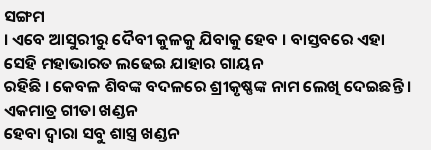ସଙ୍ଗମ
। ଏବେ ଆସୁରୀରୁ ଦୈବୀ କୁଳକୁ ଯିବାକୁ ହେବ । ବାସ୍ତବରେ ଏହା ସେହି ମହାଭାରତ ଲଢେଇ ଯାହାର ଗାୟନ
ରହିଛି । କେବଳ ଶିବଙ୍କ ବଦଳରେ ଶ୍ରୀକୃଷ୍ଣଙ୍କ ନାମ ଲେଖି ଦେଇଛନ୍ତି । ଏକମାତ୍ର ଗୀତା ଖଣ୍ଡନ
ହେବା ଦ୍ୱାରା ସବୁ ଶାସ୍ତ୍ର ଖଣ୍ଡନ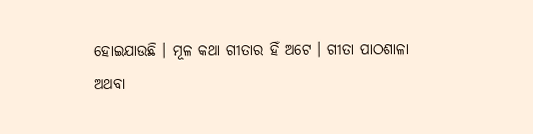ହୋଇଯାଉଛି । ମୂଳ କଥା ଗୀତାର ହିଁ ଅଟେ । ଗୀତା ପାଠଶାଳା
ଅଥବା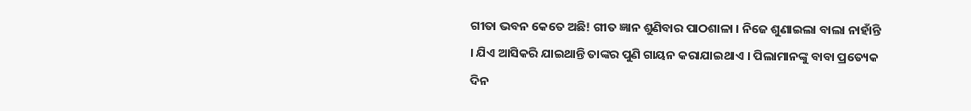ଗୀତା ଭବନ କେତେ ଅଛି! ଗୀତ ଜ୍ଞାନ ଶୁଣିବାର ପାଠଶାଳା । ନିଜେ ଶୁଣାଇଲା ବାଲା ନାହାଁନ୍ତି
। ଯିଏ ଆସିକରି ଯାଇଥାନ୍ତି ତାଙ୍କର ପୁଣି ଗାୟନ କରାଯାଇଥାଏ । ପିଲାମାନଙ୍କୁ ବାବା ପ୍ରତ୍ୟେକ
ଦିନ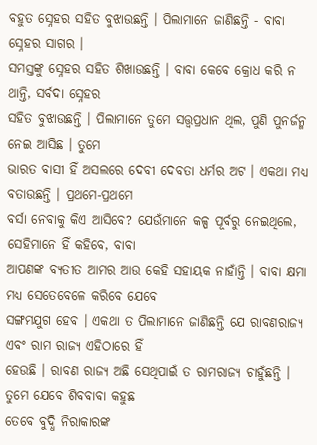ବହୁତ ସ୍ନେହର ସହିତ ବୁଝାଉଛନ୍ତି । ପିଲାମାନେ ଜାଣିଛନ୍ତି - ବାବା ସ୍ନେହର ସାଗର ।
ସମସ୍ତଙ୍କୁ ସ୍ନେହର ସହିତ ଶିଖାଉଛନ୍ତି । ବାବା କେବେ କ୍ରୋଧ କରି ନ ଥାନ୍ତି, ସର୍ବଦା ସ୍ନେହର
ସହିତ ବୁଝାଉଛନ୍ତି । ପିଲାମାନେ ତୁମେ ସତ୍ତ୍ୱପ୍ରଧାନ ଥିଲ, ପୁଣି ପୁନର୍ଜନ୍ମ ନେଇ ଆସିଛ । ତୁମେ
ଭାରତ ବାସୀ ହିଁ ଅସଲରେ ଦେବୀ ଦେବତା ଧର୍ମର ଅଟ । ଏକଥା ମଧ୍ୟ ବତାଉଛନ୍ତି । ପ୍ରଥମେ-ପ୍ରଥମେ
ବର୍ସା ନେବାକୁ କିଏ ଆସିବେ? ଯେଉଁମାନେ କଳ୍ପ ପୂର୍ବରୁ ନେଇଥିଲେ, ସେହିମାନେ ହିଁ କହିବେ, ବାବା
ଆପଣଙ୍କ ବ୍ୟତୀତ ଆମର ଆଉ କେହି ସହାୟକ ନାହାଁନ୍ତି । ବାବା କ୍ଷମା ମଧ୍ୟ ସେତେବେଳେ କରିବେ ଯେବେ
ସଙ୍ଗମଯୁଗ ହେବ । ଏକଥା ତ ପିଲାମାନେ ଜାଣିଛନ୍ତି ଯେ ରାବଣରାଜ୍ୟ ଏବଂ ରାମ ରାଜ୍ୟ ଏହିଠାରେ ହିଁ
ହେଉଛି । ରାବଣ ରାଜ୍ୟ ଅଛି ସେଥିପାଇଁ ତ ରାମରାଜ୍ୟ ଚାହୁଁଛନ୍ତି । ତୁମେ ଯେବେ ଶିବବାବା କହୁଛ
ତେବେ ବୁଦ୍ଧି ନିରାକାରଙ୍କ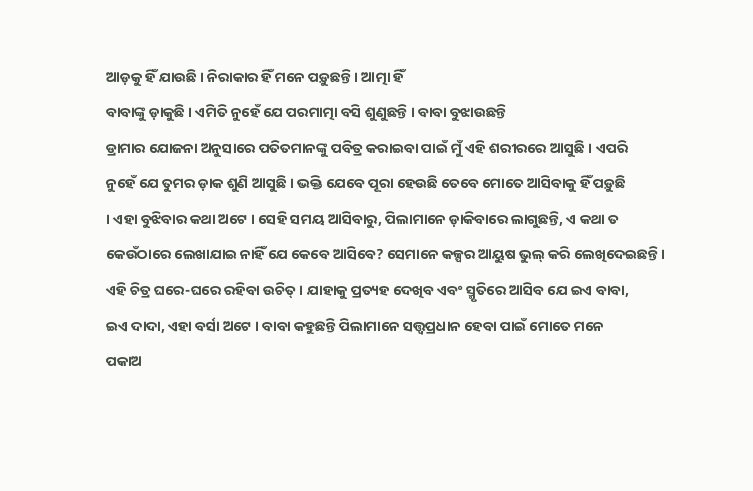ଆଡ଼କୁ ହିଁ ଯାଉଛି । ନିରାକାର ହିଁ ମନେ ପଡ଼ୁଛନ୍ତି । ଆତ୍ମା ହିଁ
ବାବାଙ୍କୁ ଡ଼ାକୁଛି । ଏମିତି ନୁହେଁ ଯେ ପରମାତ୍ମା ବସି ଶୁଣୁଛନ୍ତି । ବାବା ବୁଝାଉଛନ୍ତି
ଡ୍ରାମାର ଯୋଜନା ଅନୁସାରେ ପତିତମାନଙ୍କୁ ପବିତ୍ର କରାଇବା ପାଇଁ ମୁଁ ଏହି ଶରୀରରେ ଆସୁଛି । ଏପରି
ନୁହେଁ ଯେ ତୁମର ଡ଼ାକ ଶୁଣି ଆସୁଛି । ଭକ୍ତି ଯେବେ ପୂରା ହେଉଛି ତେବେ ମୋତେ ଆସିବାକୁ ହିଁ ପଡ଼ୁଛି
। ଏହା ବୁଝିବାର କଥା ଅଟେ । ସେହି ସମୟ ଆସିବାରୁ, ପିଲାମାନେ ଡ଼ାକିବାରେ ଲାଗୁଛନ୍ତି, ଏ କଥା ତ
କେଉଁଠାରେ ଲେଖାଯାଇ ନାହିଁ ଯେ କେବେ ଆସିବେ? ସେମାନେ କଳ୍ପର ଆୟୁଷ ଭୁଲ୍ କରି ଲେଖିଦେଇଛନ୍ତି ।
ଏହି ଚିତ୍ର ଘରେ-ଘରେ ରହିବା ଉଚିତ୍ । ଯାହାକୁ ପ୍ରତ୍ୟହ ଦେଖିବ ଏବଂ ସ୍ମୃତିରେ ଆସିବ ଯେ ଇଏ ବାବା,
ଇଏ ଦାଦା, ଏହା ବର୍ସା ଅଟେ । ବାବା କହୁଛନ୍ତି ପିଲାମାନେ ସତ୍ତ୍ୱପ୍ରଧାନ ହେବା ପାଇଁ ମୋତେ ମନେ
ପକାଅ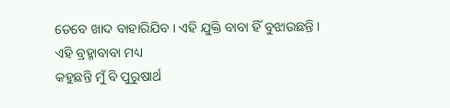ତେବେ ଖାଦ ବାହାରିଯିବ । ଏହି ଯୁକ୍ତି ବାବା ହିଁ ବୁଝାଉଛନ୍ତି । ଏହି ବ୍ରହ୍ମାବାବା ମଧ୍ୟ
କହୁଛନ୍ତି ମୁଁ ବି ପୁରୁଷାର୍ଥ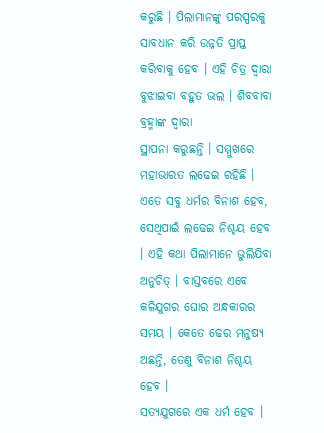କରୁଛି । ପିଲାମାନଙ୍କୁ ପରସ୍ପରକୁ ସାବଧାନ କରି ଉନ୍ନତି ପ୍ରାପ୍ତ
କରିବାକୁ ହେବ । ଏହି ଚିତ୍ର ଦ୍ୱାରା ବୁଝାଇବା ବହୁତ ଭଲ । ଶିବବାବା ବ୍ରହ୍ମାଙ୍କ ଦ୍ୱାରା
ସ୍ଥାପନା କରୁଛନ୍ତି । ସମ୍ମୁଖରେ ମହାଭାରତ ଲଢେଇ ରହିଛି । ଏତେ ସବୁ ଧର୍ମର ବିନାଶ ହେବ,
ସେଥିପାଇଁ ଲଢେଇ ନିଶ୍ଚୟ ହେବ । ଏହି କଥା ପିଲାମାନେ ଭୁଲିଯିବା ଅନୁଚିତ୍ । ବାସ୍ତବରେ ଏବେ
କଳିଯୁଗର ଘୋର ଅନ୍ଧକାରର ସମୟ । କେତେ ଢେର ମନୁଷ୍ୟ ଅଛନ୍ତି, ତେଣୁ ବିନାଶ ନିଶ୍ଚୟ ହେବ ।
ସତ୍ୟଯୁଗରେ ଏକ ଧର୍ମ ହେବ ।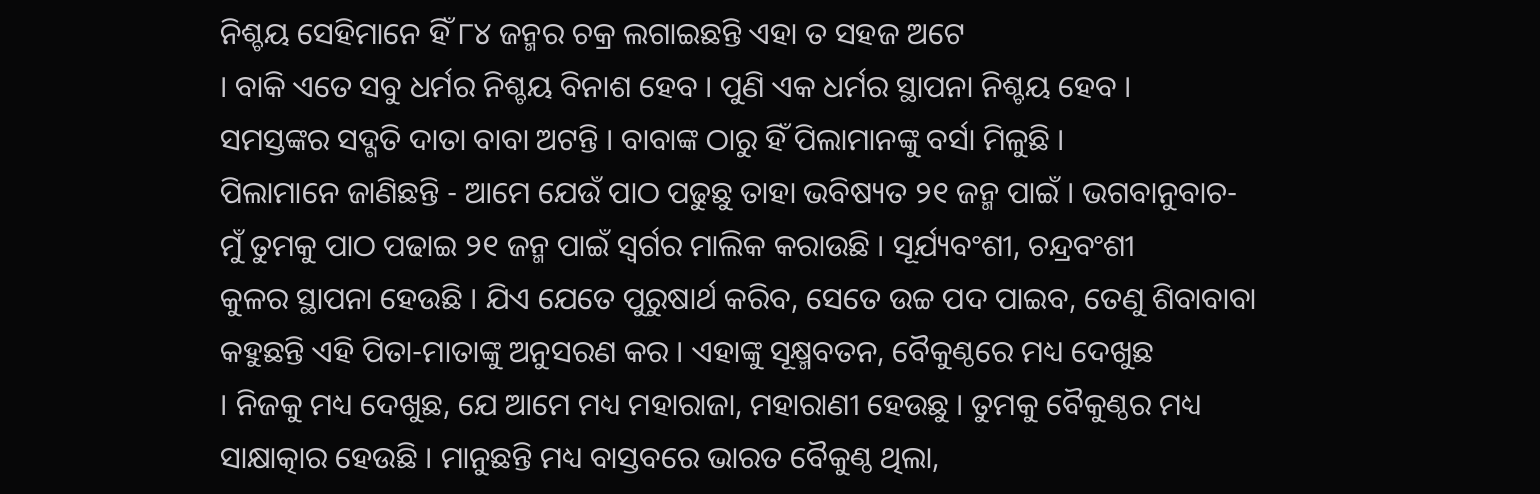ନିଶ୍ଚୟ ସେହିମାନେ ହିଁ ୮୪ ଜନ୍ମର ଚକ୍ର ଲଗାଇଛନ୍ତି ଏହା ତ ସହଜ ଅଟେ
। ବାକି ଏତେ ସବୁ ଧର୍ମର ନିଶ୍ଚୟ ବିନାଶ ହେବ । ପୁଣି ଏକ ଧର୍ମର ସ୍ଥାପନା ନିଶ୍ଚୟ ହେବ ।
ସମସ୍ତଙ୍କର ସଦ୍ଗତି ଦାତା ବାବା ଅଟନ୍ତି । ବାବାଙ୍କ ଠାରୁ ହିଁ ପିଲାମାନଙ୍କୁ ବର୍ସା ମିଳୁଛି ।
ପିଲାମାନେ ଜାଣିଛନ୍ତି - ଆମେ ଯେଉଁ ପାଠ ପଢୁଛୁ ତାହା ଭବିଷ୍ୟତ ୨୧ ଜନ୍ମ ପାଇଁ । ଭଗବାନୁବାଚ-
ମୁଁ ତୁମକୁ ପାଠ ପଢାଇ ୨୧ ଜନ୍ମ ପାଇଁ ସ୍ୱର୍ଗର ମାଲିକ କରାଉଛି । ସୂର୍ଯ୍ୟବଂଶୀ, ଚନ୍ଦ୍ରବଂଶୀ
କୁଳର ସ୍ଥାପନା ହେଉଛି । ଯିଏ ଯେତେ ପୁରୁଷାର୍ଥ କରିବ, ସେତେ ଉଚ୍ଚ ପଦ ପାଇବ, ତେଣୁ ଶିବାବାବା
କହୁଛନ୍ତି ଏହି ପିତା-ମାତାଙ୍କୁ ଅନୁସରଣ କର । ଏହାଙ୍କୁ ସୂକ୍ଷ୍ମବତନ, ବୈକୁଣ୍ଠରେ ମଧ୍ୟ ଦେଖୁଛ
। ନିଜକୁ ମଧ୍ୟ ଦେଖୁଛ, ଯେ ଆମେ ମଧ୍ୟ ମହାରାଜା, ମହାରାଣୀ ହେଉଛୁ । ତୁମକୁ ବୈକୁଣ୍ଠର ମଧ୍ୟ
ସାକ୍ଷାତ୍କାର ହେଉଛି । ମାନୁଛନ୍ତି ମଧ୍ୟ ବାସ୍ତବରେ ଭାରତ ବୈକୁଣ୍ଠ ଥିଲା,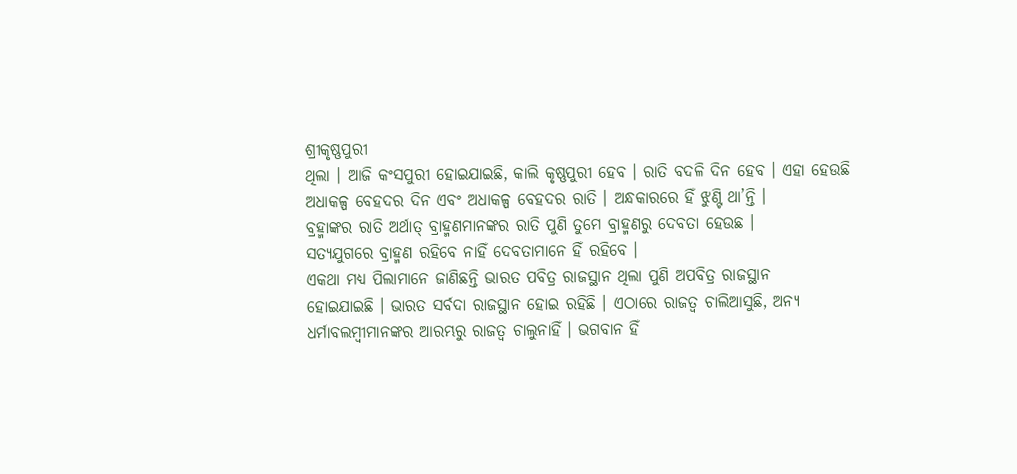ଶ୍ରୀକୃଷ୍ଣପୁରୀ
ଥିଲା । ଆଜି କଂସପୁରୀ ହୋଇଯାଇଛି, କାଲି କୃଷ୍ଣପୁରୀ ହେବ । ରାତି ବଦଳି ଦିନ ହେବ । ଏହା ହେଉଛି
ଅଧାକଳ୍ପ ବେହଦର ଦିନ ଏବଂ ଅଧାକଳ୍ପ ବେହଦର ରାତି । ଅନ୍ଧକାରରେ ହିଁ ଝୁଣ୍ଟି ଥା’ନ୍ତି ।
ବ୍ରହ୍ମାଙ୍କର ରାତି ଅର୍ଥାତ୍ ବ୍ରାହ୍ମଣମାନଙ୍କର ରାତି ପୁଣି ତୁମେ ବ୍ରାହ୍ମଣରୁ ଦେବତା ହେଉଛ ।
ସତ୍ୟଯୁଗରେ ବ୍ରାହ୍ମଣ ରହିବେ ନାହିଁ ଦେବତାମାନେ ହିଁ ରହିବେ ।
ଏକଥା ମଧ୍ୟ ପିଲାମାନେ ଜାଣିଛନ୍ତି ଭାରତ ପବିତ୍ର ରାଜସ୍ଥାନ ଥିଲା ପୁଣି ଅପବିତ୍ର ରାଜସ୍ଥାନ
ହୋଇଯାଇଛି । ଭାରତ ସର୍ବଦା ରାଜସ୍ଥାନ ହୋଇ ରହିଛି । ଏଠାରେ ରାଜତ୍ୱ ଚାଲିଆସୁଛି, ଅନ୍ୟ
ଧର୍ମାବଲମ୍ବୀମାନଙ୍କର ଆରମ୍ଭରୁ ରାଜତ୍ୱ ଚାଲୁନାହିଁ । ଭଗବାନ ହିଁ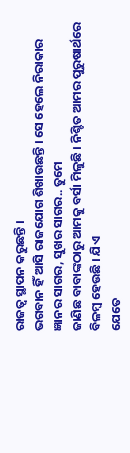ରାଜତ୍ୱ ସ୍ଥାପନ କରୁଛନ୍ତି ।
ଭଗବାନ ହିଁ ଆସି ରାଜଯୋଗ ଶିଖାଉଛନ୍ତି । ସେ ହେଲେ ନିରାକାର ଜ୍ଞାନର ସାଗର, ସୁଖର ସାଗର.. ତୁମେ
ଜାଣିଛ ବାବାଙ୍କଠାରୁ ଆମକୁ ବର୍ସା ମିଳୁଛି । ନିଶ୍ଚିତ ଆମର ପୁରୁଷାର୍ଥରେ ବିଳମ୍ବ ହେଉଛି । ଯିଏ
ଯେତେ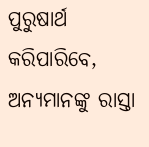ପୁରୁଷାର୍ଥ କରିପାରିବେ, ଅନ୍ୟମାନଙ୍କୁ ରାସ୍ତା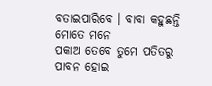ବତାଇପାରିବେ । ବାବା କହୁଛନ୍ତି ମୋତେ ମନେ
ପକାଅ ତେବେ ତୁମେ ପତିତରୁ ପାବନ ହୋଇ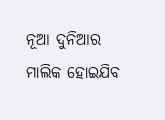ନୂଆ ଦୁନିଆର ମାଲିକ ହୋଇଯିବ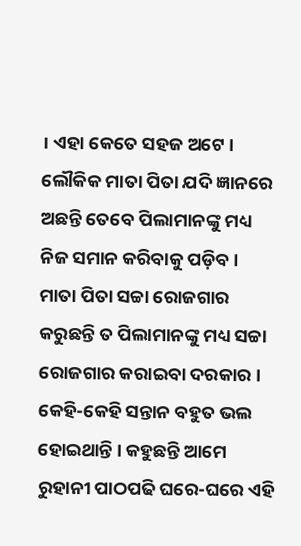। ଏହା କେତେ ସହଜ ଅଟେ ।
ଲୌକିକ ମାତା ପିତା ଯଦି ଜ୍ଞାନରେ ଅଛନ୍ତି ତେବେ ପିଲାମାନଙ୍କୁ ମଧ୍ୟ ନିଜ ସମାନ କରିବାକୁ ପଡ଼ିବ ।
ମାତା ପିତା ସଚ୍ଚା ରୋଜଗାର କରୁଛନ୍ତି ତ ପିଲାମାନଙ୍କୁ ମଧ୍ୟ ସଚ୍ଚା ରୋଜଗାର କରାଇବା ଦରକାର ।
କେହି-କେହି ସନ୍ତାନ ବହୁତ ଭଲ ହୋଇଥାନ୍ତି । କହୁଛନ୍ତି ଆମେ ରୁହାନୀ ପାଠପଢି ଘରେ-ଘରେ ଏହି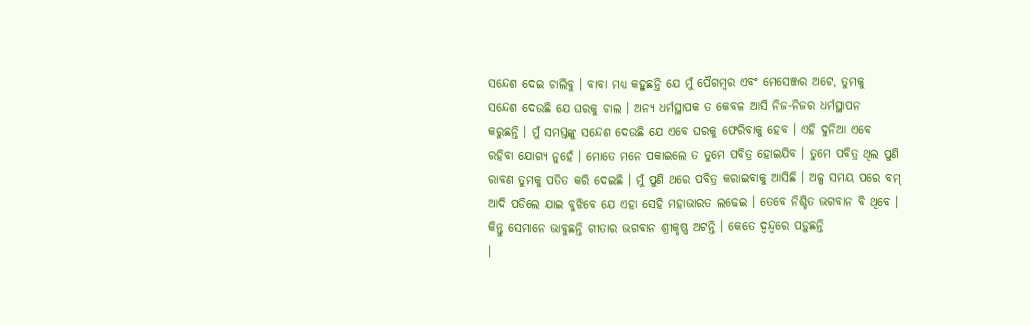ସନ୍ଦେଶ ଦେଇ ଚାଲିବୁ । ବାବା ମଧ୍ୟ କହୁଛନ୍ତି ଯେ ମୁଁ ପୈଗମ୍ବର ଏବଂ ମେସେଞ୍ଜର ଅଟେ, ତୁମକୁ
ସନ୍ଦେଶ ଦେଉଛି ଯେ ଘରକୁ ଚାଲ । ଅନ୍ୟ ଧର୍ମସ୍ଥାପକ ତ କେବଳ ଆସି ନିଜ-ନିଜର ଧର୍ମସ୍ଥାପନ
କରୁଛନ୍ତି । ମୁଁ ସମସ୍ତଙ୍କୁ ସନ୍ଦେଶ ଦେଉଛି ଯେ ଏବେ ଘରକୁ ଫେରିବାକୁ ହେବ । ଏହି ଦୁନିଆ ଏବେ
ରହିବା ଯୋଗ୍ୟ ନୁହେଁ । ମୋତେ ମନେ ପକାଇଲେ ତ ତୁମେ ପବିତ୍ର ହୋଇଯିବ । ତୁମେ ପବିତ୍ର ଥିଲ ପୁଣି
ରାବଣ ତୁମକୁ ପତିତ କରି ଦେଇଛି । ମୁଁ ପୁଣି ଥରେ ପବିତ୍ର କରାଇବାକୁ ଆସିଛି । ଅଳ୍ପ ସମୟ ପରେ ବମ୍
ଆଦି ପଡିଲେ ଯାଇ ବୁଝିବେ ଯେ ଏହା ସେହି ମହାଭାରତ ଲଢେଇ । ତେବେ ନିଶ୍ଚିତ ଭଗବାନ ବି ଥିବେ ।
କିନ୍ତୁ ସେମାନେ ଭାବୁଛନ୍ତି ଗୀତାର ଭଗବାନ ଶ୍ରୀକୃଷ୍ଣ ଅଟନ୍ତି । କେତେ ଦ୍ୱନ୍ଦ୍ୱରେ ପଡ଼ୁଛନ୍ତି
।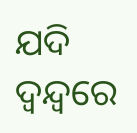ଯଦି ଦ୍ୱନ୍ଦ୍ୱରେ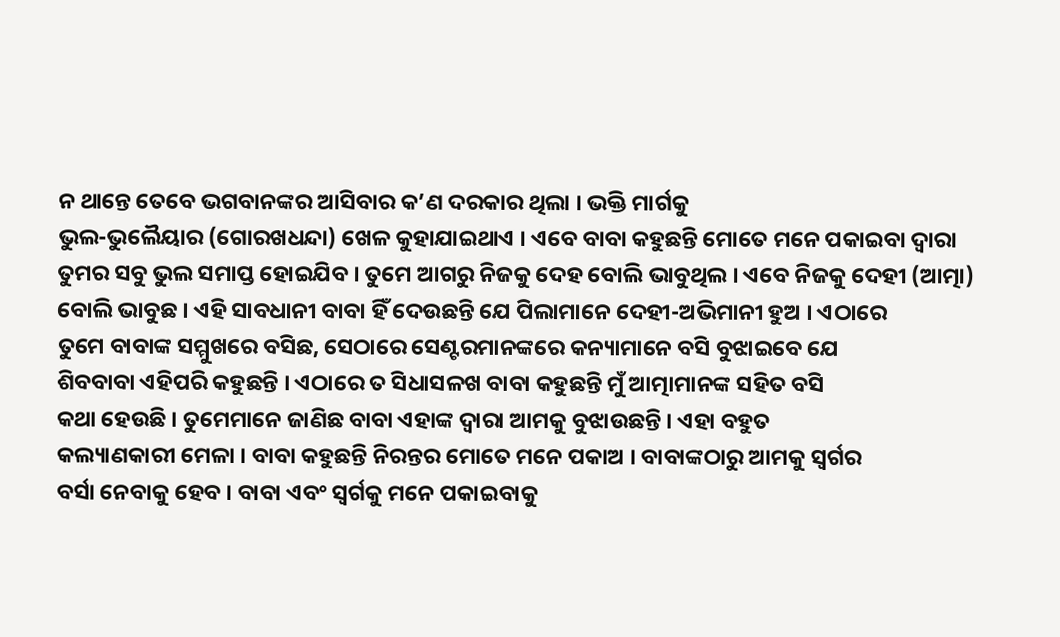ନ ଥାନ୍ତେ ତେବେ ଭଗବାନଙ୍କର ଆସିବାର କ’ଣ ଦରକାର ଥିଲା । ଭକ୍ତି ମାର୍ଗକୁ
ଭୁଲ-ଭୁଲୈୟାର (ଗୋରଖଧନ୍ଦା) ଖେଳ କୁହାଯାଇଥାଏ । ଏବେ ବାବା କହୁଛନ୍ତି ମୋତେ ମନେ ପକାଇବା ଦ୍ୱାରା
ତୁମର ସବୁ ଭୁଲ ସମାପ୍ତ ହୋଇଯିବ । ତୁମେ ଆଗରୁ ନିଜକୁ ଦେହ ବୋଲି ଭାବୁଥିଲ । ଏବେ ନିଜକୁ ଦେହୀ (ଆତ୍ମା)
ବୋଲି ଭାବୁଛ । ଏହି ସାବଧାନୀ ବାବା ହିଁ ଦେଉଛନ୍ତି ଯେ ପିଲାମାନେ ଦେହୀ-ଅଭିମାନୀ ହୁଅ । ଏଠାରେ
ତୁମେ ବାବାଙ୍କ ସମ୍ମୁଖରେ ବସିଛ, ସେଠାରେ ସେଣ୍ଟରମାନଙ୍କରେ କନ୍ୟାମାନେ ବସି ବୁଝାଇବେ ଯେ
ଶିବବାବା ଏହିପରି କହୁଛନ୍ତି । ଏଠାରେ ତ ସିଧାସଳଖ ବାବା କହୁଛନ୍ତି ମୁଁ ଆତ୍ମାମାନଙ୍କ ସହିତ ବସି
କଥା ହେଉଛି । ତୁମେମାନେ ଜାଣିଛ ବାବା ଏହାଙ୍କ ଦ୍ୱାରା ଆମକୁ ବୁଝାଉଛନ୍ତି । ଏହା ବହୁତ
କଲ୍ୟାଣକାରୀ ମେଳା । ବାବା କହୁଛନ୍ତି ନିରନ୍ତର ମୋତେ ମନେ ପକାଅ । ବାବାଙ୍କଠାରୁ ଆମକୁ ସ୍ୱର୍ଗର
ବର୍ସା ନେବାକୁ ହେବ । ବାବା ଏବଂ ସ୍ୱର୍ଗକୁ ମନେ ପକାଇବାକୁ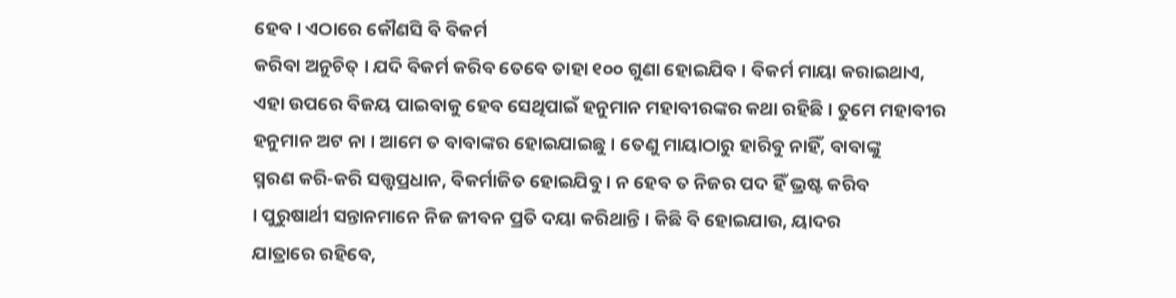ହେବ । ଏଠାରେ କୌଣସି ବି ବିକର୍ମ
କରିବା ଅନୁଚିତ୍ । ଯଦି ବିକର୍ମ କରିବ ତେବେ ତାହା ୧୦୦ ଗୁଣା ହୋଇଯିବ । ବିକର୍ମ ମାୟା କରାଇଥାଏ,
ଏହା ଉପରେ ବିଜୟ ପାଇବାକୁ ହେବ ସେଥିପାଇଁ ହନୁମାନ ମହାବୀରଙ୍କର କଥା ରହିଛି । ତୁମେ ମହାବୀର
ହନୁମାନ ଅଟ ନା । ଆମେ ତ ବାବାଙ୍କର ହୋଇଯାଇଛୁ । ତେଣୁ ମାୟାଠାରୁ ହାରିବୁ ନାହିଁ, ବାବାଙ୍କୁ
ସ୍ମରଣ କରି-କରି ସତ୍ତ୍ୱପ୍ରଧାନ, ବିକର୍ମାଜିତ ହୋଇଯିବୁ । ନ ହେବ ତ ନିଜର ପଦ ହିଁ ଭ୍ରଷ୍ଟ କରିବ
। ପୁରୁଷାର୍ଥୀ ସନ୍ତାନମାନେ ନିଜ ଜୀବନ ପ୍ରତି ଦୟା କରିଥାନ୍ତି । କିଛି ବି ହୋଇଯାଉ, ୟାଦର
ଯାତ୍ରାରେ ରହିବେ,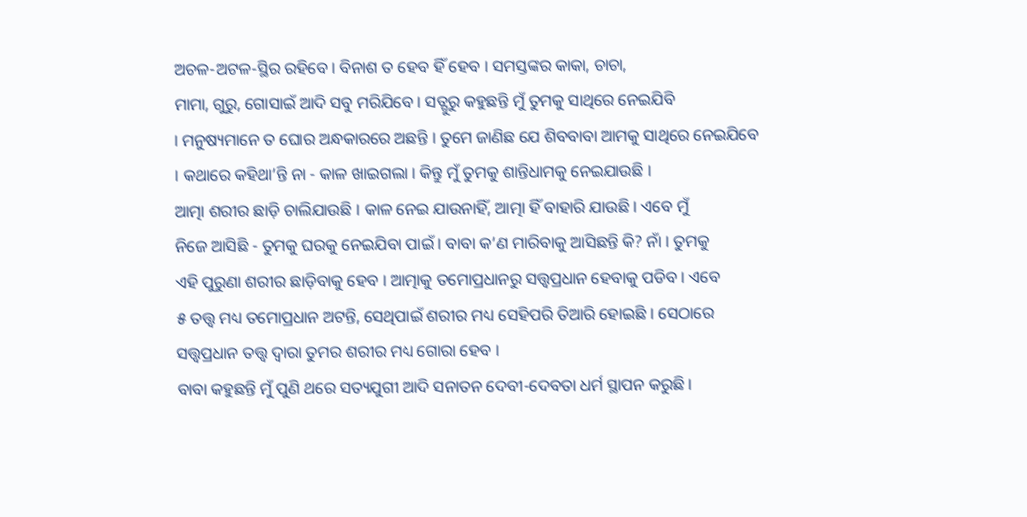ଅଚଳ-ଅଟଳ-ସ୍ଥିର ରହିବେ । ବିନାଶ ତ ହେବ ହିଁ ହେବ । ସମସ୍ତଙ୍କର କାକା, ଚାଚା,
ମାମା, ଗୁରୁ, ଗୋସାଇଁ ଆଦି ସବୁ ମରିଯିବେ । ସତ୍ଗୁରୁ କହୁଛନ୍ତି ମୁଁ ତୁମକୁ ସାଥିରେ ନେଇଯିବି
। ମନୁଷ୍ୟମାନେ ତ ଘୋର ଅନ୍ଧକାରରେ ଅଛନ୍ତି । ତୁମେ ଜାଣିଛ ଯେ ଶିବବାବା ଆମକୁ ସାଥିରେ ନେଇଯିବେ
। କଥାରେ କହିଥା’ନ୍ତି ନା - କାଳ ଖାଇଗଲା । କିନ୍ତୁ ମୁଁ ତୁମକୁ ଶାନ୍ତିଧାମକୁ ନେଇଯାଉଛି ।
ଆତ୍ମା ଶରୀର ଛାଡ଼ି ଚାଲିଯାଉଛି । କାଳ ନେଇ ଯାଉନାହିଁ, ଆତ୍ମା ହିଁ ବାହାରି ଯାଉଛି । ଏବେ ମୁଁ
ନିଜେ ଆସିଛି - ତୁମକୁ ଘରକୁ ନେଇଯିବା ପାଇଁ । ବାବା କ’ଣ ମାରିବାକୁ ଆସିଛନ୍ତି କି? ନାଁ । ତୁମକୁ
ଏହି ପୁରୁଣା ଶରୀର ଛାଡ଼ିବାକୁ ହେବ । ଆତ୍ମାକୁ ତମୋପ୍ରଧାନରୁ ସତ୍ତ୍ୱପ୍ରଧାନ ହେବାକୁ ପଡିବ । ଏବେ
୫ ତତ୍ତ୍ୱ ମଧ୍ୟ ତମୋପ୍ରଧାନ ଅଟନ୍ତି, ସେଥିପାଇଁ ଶରୀର ମଧ୍ୟ ସେହିପରି ତିଆରି ହୋଇଛି । ସେଠାରେ
ସତ୍ତ୍ୱପ୍ରଧାନ ତତ୍ତ୍ୱ ଦ୍ୱାରା ତୁମର ଶରୀର ମଧ୍ୟ ଗୋରା ହେବ ।
ବାବା କହୁଛନ୍ତି ମୁଁ ପୁଣି ଥରେ ସତ୍ୟଯୁଗୀ ଆଦି ସନାତନ ଦେବୀ-ଦେବତା ଧର୍ମ ସ୍ଥାପନ କରୁଛି ।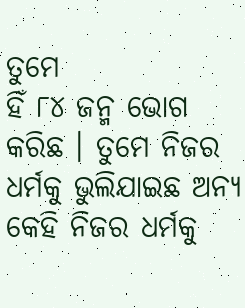ତୁମେ
ହିଁ ୮୪ ଜନ୍ମ ଭୋଗ କରିଛ । ତୁମେ ନିଜର ଧର୍ମକୁ ଭୁଲିଯାଇଛ ଅନ୍ୟ କେହି ନିଜର ଧର୍ମକୁ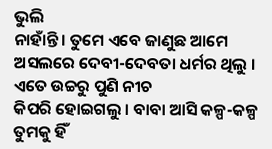ଭୁଲି
ନାହାଁନ୍ତି । ତୁମେ ଏବେ ଜାଣୁଛ ଆମେ ଅସଲରେ ଦେବୀ-ଦେବତା ଧର୍ମର ଥିଲୁ । ଏତେ ଉଚ୍ଚରୁ ପୁଣି ନୀଚ
କିପରି ହୋଇଗଲୁ । ବାବା ଆସି କଳ୍ପ-କଳ୍ପ ତୁମକୁ ହିଁ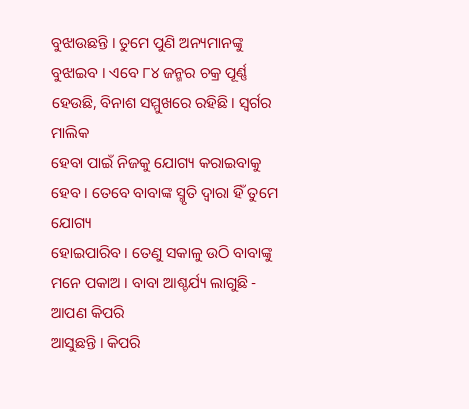ବୁଝାଉଛନ୍ତି । ତୁମେ ପୁଣି ଅନ୍ୟମାନଙ୍କୁ
ବୁଝାଇବ । ଏବେ ୮୪ ଜନ୍ମର ଚକ୍ର ପୂର୍ଣ୍ଣ ହେଉଛି, ବିନାଶ ସମ୍ମୁଖରେ ରହିଛି । ସ୍ୱର୍ଗର ମାଲିକ
ହେବା ପାଇଁ ନିଜକୁ ଯୋଗ୍ୟ କରାଇବାକୁ ହେବ । ତେବେ ବାବାଙ୍କ ସ୍ମୃତି ଦ୍ୱାରା ହିଁ ତୁମେ ଯୋଗ୍ୟ
ହୋଇପାରିବ । ତେଣୁ ସକାଳୁ ଉଠି ବାବାଙ୍କୁ ମନେ ପକାଅ । ବାବା ଆଶ୍ଚର୍ଯ୍ୟ ଲାଗୁଛି - ଆପଣ କିପରି
ଆସୁଛନ୍ତି । କିପରି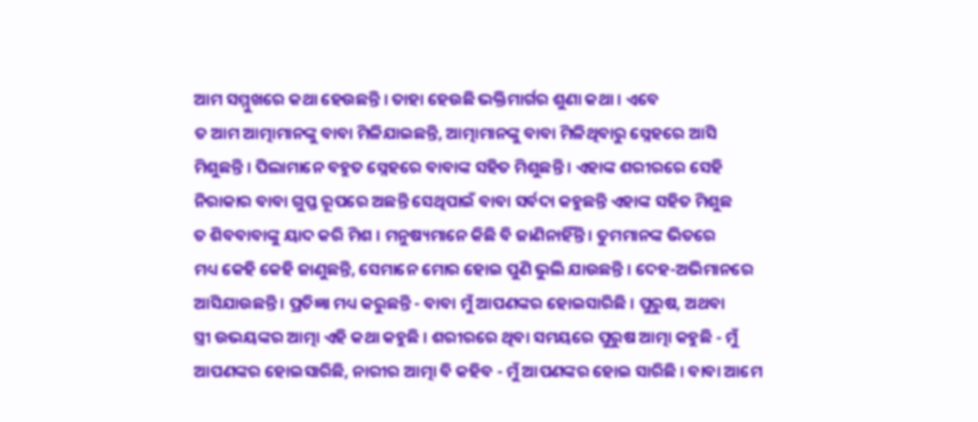ଆମ ସମ୍ମୁଖରେ କଥା ହେଉଛନ୍ତି । ତାହା ହେଉଛି ଭକ୍ତିମାର୍ଗର ଶୁଣା କଥା । ଏବେ
ତ ଆମ ଆତ୍ମାମାନଙ୍କୁ ବାବା ମିଳିଯାଇଛନ୍ତି, ଆତ୍ମାମାନଙ୍କୁ ବାବା ମିଳିଥିବାରୁ ସ୍ନେହରେ ଆସି
ମିଶୁଛନ୍ତି । ପିଲାମାନେ ବହୁତ ସ୍ନେହରେ ବାବାଙ୍କ ସହିତ ମିଶୁଛନ୍ତି । ଏହାଙ୍କ ଶରୀରରେ ସେହି
ନିରାକାର ବାବା ଗୁପ୍ତ ରୂପରେ ଅଛନ୍ତି ସେଥିପାଇଁ ବାବା ସର୍ବଦା କହୁଛନ୍ତି ଏହାଙ୍କ ସହିତ ମିଶୁଛ
ତ ଶିବବାବାଙ୍କୁ ୟାଦ କରି ମିଶ । ମନୁଷ୍ୟମାନେ କିଛି ବି ଜାଣିନାହିଁନ୍ତି । ତୁମମାନଙ୍କ ଭିତରେ
ମଧ୍ୟ କେହି କେହି ଜାଣୁଛନ୍ତି, ସେମାନେ ମୋର ହୋଇ ପୁଣି ଭୁଲି ଯାଉଛନ୍ତି । ଦେହ-ଅଭିମାନରେ
ଆସିଯାଉଛନ୍ତି । ପ୍ରତିଜ୍ଞା ମଧ୍ୟ କରୁଛନ୍ତି - ବାବା ମୁଁ ଆପଣଙ୍କର ହୋଇସାରିଛି । ପୁରୁଷ, ଅଥବା
ସ୍ତ୍ରୀ ଉଭୟଙ୍କର ଆତ୍ମା ଏହି କଥା କହୁଛି । ଶରୀରରେ ଥିବା ସମୟରେ ପୁରୁଷ ଆତ୍ମା କହୁଛି - ମୁଁ
ଆପଣଙ୍କର ହୋଇସାରିଛି, ନାରୀର ଆତ୍ମା ବି କହିବ - ମୁଁ ଆପଣଙ୍କର ହୋଇ ସାରିଛି । ବାବା ଆମେ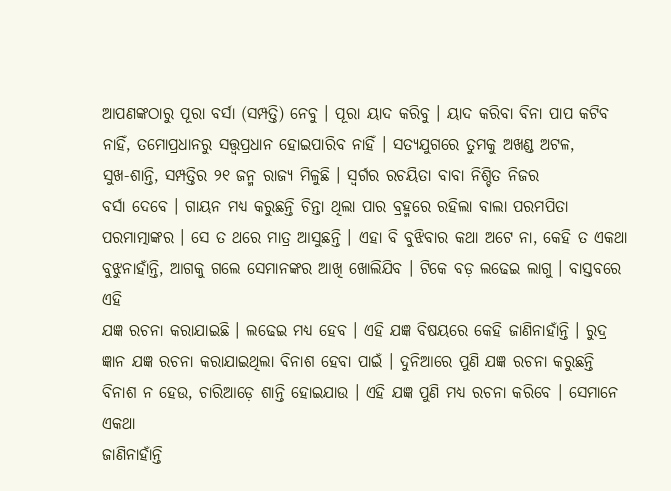ଆପଣଙ୍କଠାରୁ ପୂରା ବର୍ସା (ସମ୍ପତ୍ତି) ନେବୁ । ପୂରା ୟାଦ କରିବୁ । ୟାଦ କରିବା ବିନା ପାପ କଟିବ
ନାହିଁ, ତମୋପ୍ରଧାନରୁ ସତ୍ତ୍ୱପ୍ରଧାନ ହୋଇପାରିବ ନାହିଁ । ସତ୍ୟଯୁଗରେ ତୁମକୁ ଅଖଣ୍ଡ ଅଟଳ,
ସୁଖ-ଶାନ୍ତି, ସମ୍ପତ୍ତିର ୨୧ ଜନ୍ମ ରାଜ୍ୟ ମିଳୁଛି । ସ୍ୱର୍ଗର ରଚୟିତା ବାବା ନିଶ୍ଚିତ ନିଜର
ବର୍ସା ଦେବେ । ଗାୟନ ମଧ୍ୟ କରୁଛନ୍ତି ଚିନ୍ତା ଥିଲା ପାର ବ୍ରହ୍ମରେ ରହିଲା ବାଲା ପରମପିତା
ପରମାତ୍ମାଙ୍କର । ସେ ତ ଥରେ ମାତ୍ର ଆସୁଛନ୍ତି । ଏହା ବି ବୁଝିବାର କଥା ଅଟେ ନା, କେହି ତ ଏକଥା
ବୁଝୁନାହାଁନ୍ତି, ଆଗକୁ ଗଲେ ସେମାନଙ୍କର ଆଖି ଖୋଲିଯିବ । ଟିକେ ବଡ଼ ଲଢେଇ ଲାଗୁ । ବାସ୍ତବରେ ଏହି
ଯଜ୍ଞ ରଚନା କରାଯାଇଛି । ଲଢେଇ ମଧ୍ୟ ହେବ । ଏହି ଯଜ୍ଞ ବିଷୟରେ କେହି ଜାଣିନାହାଁନ୍ତି । ରୁଦ୍ର
ଜ୍ଞାନ ଯଜ୍ଞ ରଚନା କରାଯାଇଥିଲା ବିନାଶ ହେବା ପାଇଁ । ଦୁନିଆରେ ପୁଣି ଯଜ୍ଞ ରଚନା କରୁଛନ୍ତି
ବିନାଶ ନ ହେଉ, ଚାରିଆଡ଼େ ଶାନ୍ତି ହୋଇଯାଉ । ଏହି ଯଜ୍ଞ ପୁଣି ମଧ୍ୟ ରଚନା କରିବେ । ସେମାନେ ଏକଥା
ଜାଣିନାହାଁନ୍ତି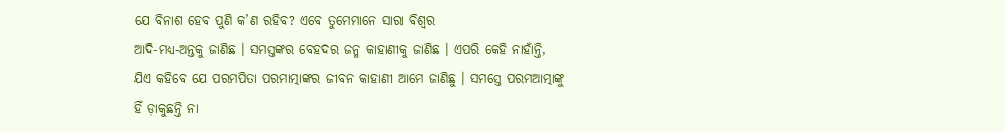ଯେ ବିନାଶ ହେବ ପୁଣି କ’ଣ ରହିବ? ଏବେ ତୁମେମାନେ ସାରା ବିଶ୍ୱର
ଆଦି-ମଧ୍ୟ-ଅନ୍ତକୁ ଜାଣିଛ । ସମସ୍ତଙ୍କର ବେହଦର ଜନ୍ମ କାହାଣୀକୁ ଜାଣିଛ । ଏପରି କେହି ନାହାଁନ୍ତି,
ଯିଏ କହିବେ ଯେ ପରମପିତା ପରମାତ୍ମାଙ୍କର ଜୀବନ କାହାଣୀ ଆମେ ଜାଣିଛୁ । ସମସ୍ତେ ପରମଆତ୍ମାଙ୍କୁ
ହିଁ ଡ଼ାକୁଛନ୍ତି ନା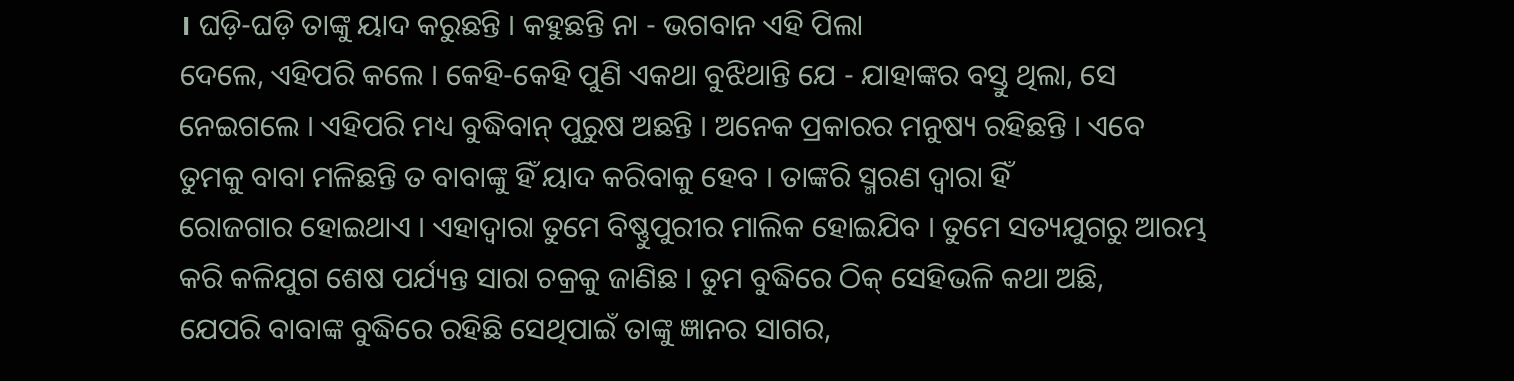। ଘଡ଼ି-ଘଡ଼ି ତାଙ୍କୁ ୟାଦ କରୁଛନ୍ତି । କହୁଛନ୍ତି ନା - ଭଗବାନ ଏହି ପିଲା
ଦେଲେ, ଏହିପରି କଲେ । କେହି-କେହି ପୁଣି ଏକଥା ବୁଝିଥାନ୍ତି ଯେ - ଯାହାଙ୍କର ବସ୍ତୁ ଥିଲା, ସେ
ନେଇଗଲେ । ଏହିପରି ମଧ୍ୟ ବୁଦ୍ଧିବାନ୍ ପୁରୁଷ ଅଛନ୍ତି । ଅନେକ ପ୍ରକାରର ମନୁଷ୍ୟ ରହିଛନ୍ତି । ଏବେ
ତୁମକୁ ବାବା ମଳିଛନ୍ତି ତ ବାବାଙ୍କୁ ହିଁ ୟାଦ କରିବାକୁ ହେବ । ତାଙ୍କରି ସ୍ମରଣ ଦ୍ୱାରା ହିଁ
ରୋଜଗାର ହୋଇଥାଏ । ଏହାଦ୍ୱାରା ତୁମେ ବିଷ୍ଣୁପୁରୀର ମାଲିକ ହୋଇଯିବ । ତୁମେ ସତ୍ୟଯୁଗରୁ ଆରମ୍ଭ
କରି କଳିଯୁଗ ଶେଷ ପର୍ଯ୍ୟନ୍ତ ସାରା ଚକ୍ରକୁ ଜାଣିଛ । ତୁମ ବୁଦ୍ଧିରେ ଠିକ୍ ସେହିଭଳି କଥା ଅଛି,
ଯେପରି ବାବାଙ୍କ ବୁଦ୍ଧିରେ ରହିଛି ସେଥିପାଇଁ ତାଙ୍କୁ ଜ୍ଞାନର ସାଗର,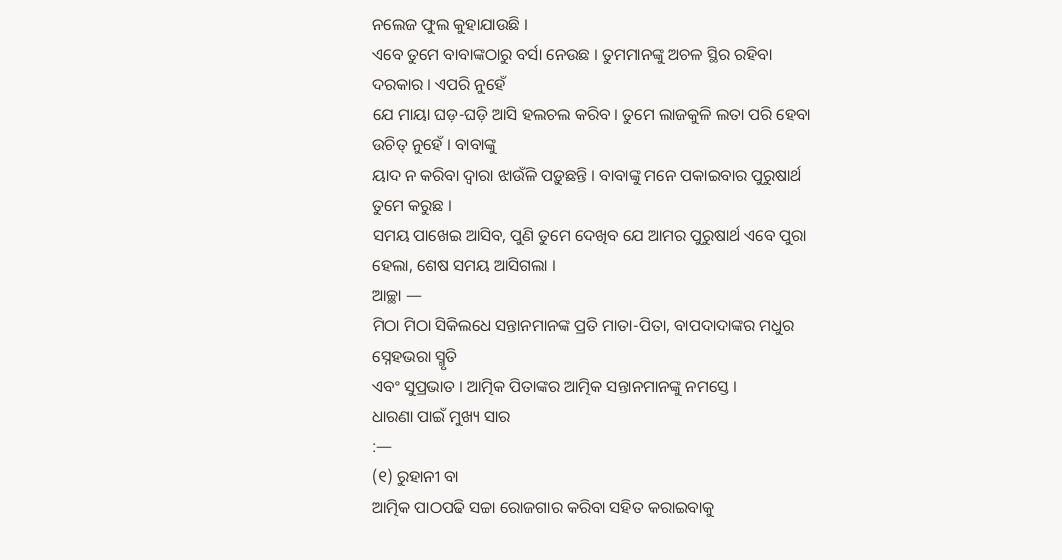ନଲେଜ ଫୁଲ କୁହାଯାଉଛି ।
ଏବେ ତୁମେ ବାବାଙ୍କଠାରୁ ବର୍ସା ନେଉଛ । ତୁମମାନଙ୍କୁ ଅଚଳ ସ୍ଥିର ରହିବା ଦରକାର । ଏପରି ନୁହେଁ
ଯେ ମାୟା ଘଡ଼-ଘଡ଼ି ଆସି ହଲଚଲ କରିବ । ତୁମେ ଲାଜକୁଳି ଲତା ପରି ହେବା ଉଚିତ୍ ନୁହେଁ । ବାବାଙ୍କୁ
ୟାଦ ନ କରିବା ଦ୍ୱାରା ଝାଉଁଳି ପଡ଼ୁଛନ୍ତି । ବାବାଙ୍କୁ ମନେ ପକାଇବାର ପୁରୁଷାର୍ଥ ତୁମେ କରୁଛ ।
ସମୟ ପାଖେଇ ଆସିବ, ପୁଣି ତୁମେ ଦେଖିବ ଯେ ଆମର ପୁରୁଷାର୍ଥ ଏବେ ପୁରା ହେଲା, ଶେଷ ସମୟ ଆସିଗଲା ।
ଆଚ୍ଛା —
ମିଠା ମିଠା ସିକିଲଧେ ସନ୍ତାନମାନଙ୍କ ପ୍ରତି ମାତା-ପିତା, ବାପଦାଦାଙ୍କର ମଧୁର ସ୍ନେହଭରା ସ୍ମୃତି
ଏବଂ ସୁପ୍ରଭାତ । ଆତ୍ମିକ ପିତାଙ୍କର ଆତ୍ମିକ ସନ୍ତାନମାନଙ୍କୁ ନମସ୍ତେ ।
ଧାରଣା ପାଇଁ ମୁଖ୍ୟ ସାର
:—
(୧) ରୁହାନୀ ବା
ଆତ୍ମିକ ପାଠପଢି ସଚ୍ଚା ରୋଜଗାର କରିବା ସହିତ କରାଇବାକୁ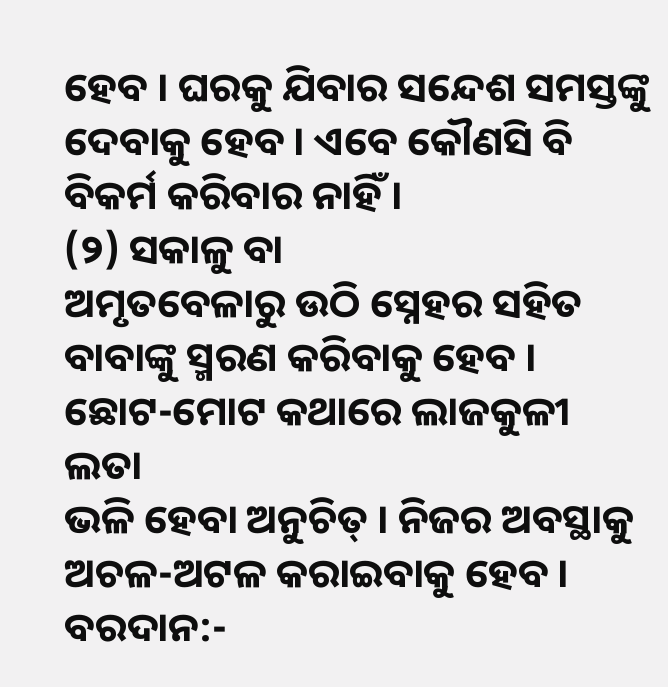ହେବ । ଘରକୁ ଯିବାର ସନ୍ଦେଶ ସମସ୍ତଙ୍କୁ
ଦେବାକୁ ହେବ । ଏବେ କୌଣସି ବି ବିକର୍ମ କରିବାର ନାହିଁ ।
(୨) ସକାଳୁ ବା
ଅମୃତବେଳାରୁ ଉଠି ସ୍ନେହର ସହିତ ବାବାଙ୍କୁ ସ୍ମରଣ କରିବାକୁ ହେବ । ଛୋଟ-ମୋଟ କଥାରେ ଲାଜକୁଳୀ ଲତା
ଭଳି ହେବା ଅନୁଚିତ୍ । ନିଜର ଅବସ୍ଥାକୁ ଅଚଳ-ଅଟଳ କରାଇବାକୁ ହେବ ।
ବରଦାନ:-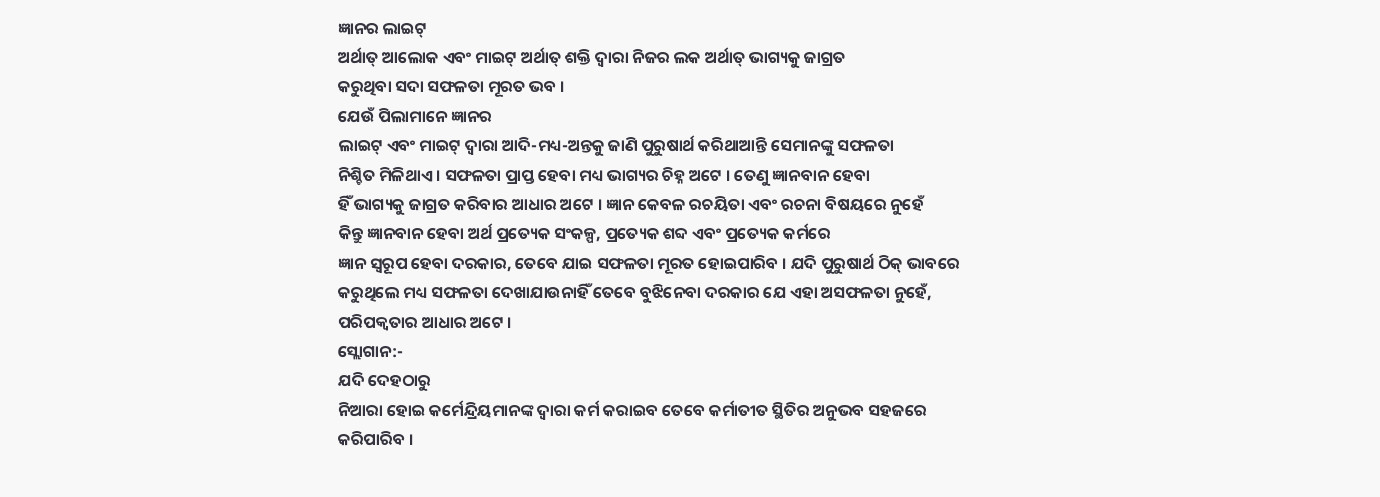ଜ୍ଞାନର ଲାଇଟ୍
ଅର୍ଥାତ୍ ଆଲୋକ ଏବଂ ମାଇଟ୍ ଅର୍ଥାତ୍ ଶକ୍ତି ଦ୍ୱାରା ନିଜର ଲକ ଅର୍ଥାତ୍ ଭାଗ୍ୟକୁ ଜାଗ୍ରତ
କରୁଥିବା ସଦା ସଫଳତା ମୂରତ ଭବ ।
ଯେଉଁ ପିଲାମାନେ ଜ୍ଞାନର
ଲାଇଟ୍ ଏବଂ ମାଇଟ୍ ଦ୍ୱାରା ଆଦି-ମଧ୍ୟ-ଅନ୍ତକୁ ଜାଣି ପୁରୁଷାର୍ଥ କରିଥାଆନ୍ତି ସେମାନଙ୍କୁ ସଫଳତା
ନିଶ୍ଚିତ ମିଳିଥାଏ । ସଫଳତା ପ୍ରାପ୍ତ ହେବା ମଧ୍ୟ ଭାଗ୍ୟର ଚିହ୍ନ ଅଟେ । ତେଣୁ ଜ୍ଞାନବାନ ହେବା
ହିଁ ଭାଗ୍ୟକୁ ଜାଗ୍ରତ କରିବାର ଆଧାର ଅଟେ । ଜ୍ଞାନ କେବଳ ରଚୟିତା ଏବଂ ରଚନା ବିଷୟରେ ନୁହେଁ
କିନ୍ତୁ ଜ୍ଞାନବାନ ହେବା ଅର୍ଥ ପ୍ରତ୍ୟେକ ସଂକଳ୍ପ, ପ୍ରତ୍ୟେକ ଶବ୍ଦ ଏବଂ ପ୍ରତ୍ୟେକ କର୍ମରେ
ଜ୍ଞାନ ସ୍ୱରୂପ ହେବା ଦରକାର, ତେବେ ଯାଇ ସଫଳତା ମୂରତ ହୋଇପାରିବ । ଯଦି ପୁରୁଷାର୍ଥ ଠିକ୍ ଭାବରେ
କରୁଥିଲେ ମଧ୍ୟ ସଫଳତା ଦେଖାଯାଉନାହିଁ ତେବେ ବୁଝିନେବା ଦରକାର ଯେ ଏହା ଅସଫଳତା ନୁହେଁ,
ପରିପକ୍ୱତାର ଆଧାର ଅଟେ ।
ସ୍ଲୋଗାନ:-
ଯଦି ଦେହଠାରୁ
ନିଆରା ହୋଇ କର୍ମେନ୍ଦ୍ରିୟମାନଙ୍କ ଦ୍ୱାରା କର୍ମ କରାଇବ ତେବେ କର୍ମାତୀତ ସ୍ଥିତିର ଅନୁଭବ ସହଜରେ
କରିପାରିବ ।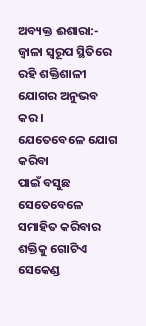ଅବ୍ୟକ୍ତ ଈଶାରା:-
ଜ୍ୱାଳା ସ୍ୱରୂପ ସ୍ଥିତିରେ ରହି ଶକ୍ତିଶାଳୀ ଯୋଗର ଅନୁଭବ କର ।
ଯେତେବେଳେ ଯୋଗ କରିବା
ପାଇଁ ବସୁଛ ସେତେବେଳେ ସମାହିତ କରିବାର ଶକ୍ତିକୁ ଗୋଟିଏ ସେକେଣ୍ଡ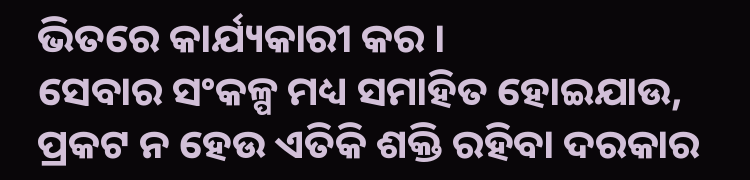ଭିତରେ କାର୍ଯ୍ୟକାରୀ କର ।
ସେବାର ସଂକଳ୍ପ ମଧ୍ୟ ସମାହିତ ହୋଇଯାଉ, ପ୍ରକଟ ନ ହେଉ ଏତିକି ଶକ୍ତି ରହିବା ଦରକାର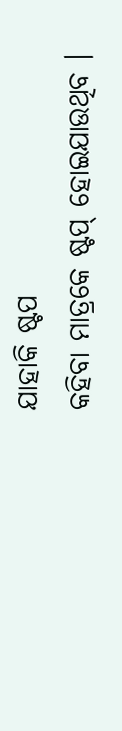ଯାହାକି ଷ୍ଟପ
କହିବା ମାତ୍ରକେ ଷ୍ଟପ୍ ହୋଇଯାଉଥିବ ।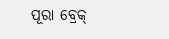ପୂରା ବ୍ରେକ୍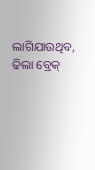ଲାଗିଯାଉଥିବ, ଢିଲା ବ୍ରେକ୍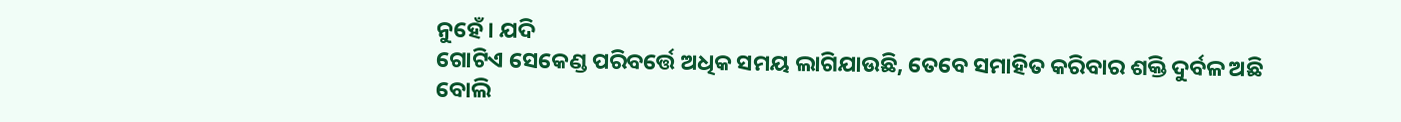ନୁହେଁ । ଯଦି
ଗୋଟିଏ ସେକେଣ୍ଡ ପରିବର୍ତ୍ତେ ଅଧିକ ସମୟ ଲାଗିଯାଉଛି, ତେବେ ସମାହିତ କରିବାର ଶକ୍ତି ଦୁର୍ବଳ ଅଛି
ବୋଲି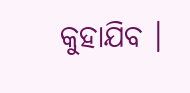କୁହାଯିବ ।